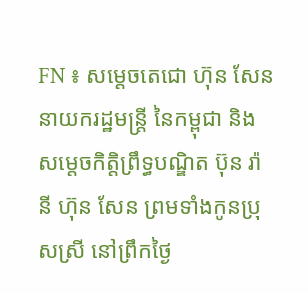FN ៖ សម្តេចតេជោ ហ៊ុន សែន នាយករដ្ឋមន្រ្តី នៃកម្ពុជា និងសម្តេចកិត្តិព្រឹទ្ធបណ្ឌិត ប៊ុន រ៉ានី ហ៊ុន សែន ព្រមទាំងកូនប្រុសស្រី នៅព្រឹកថ្ងៃ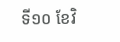ទី១០ ខែវិ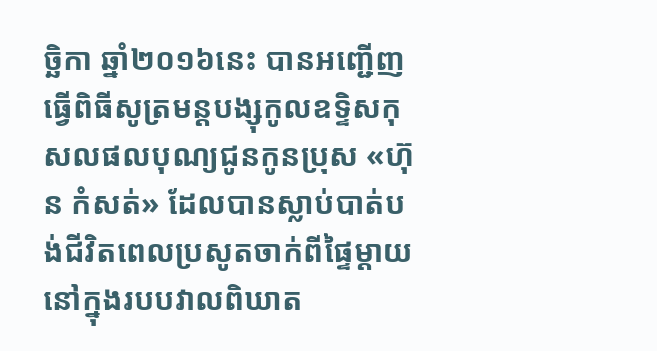ច្ឆិកា ឆ្នាំ២០១៦នេះ បានអញ្ជើញធ្វើពិធីសូត្រមន្តបង្សុកូលឧទ្ទិសកុសលផលបុណ្យជូនកូនប្រុស «ហ៊ុន កំសត់» ដែលបានស្លាប់បាត់បង់ជីវិតពេលប្រសូតចាក់ពីផ្ទៃម្តាយនៅក្នុងរបបវាលពិឃាត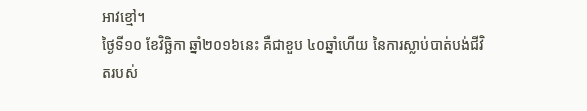អាវខ្មៅ។
ថ្ងៃទី១០ ខែវិច្ឆិកា ឆ្នាំ២០១៦នេះ គឺជាខួប ៤០ឆ្នាំហើយ នៃការស្លាប់បាត់បង់ជីវិតរបស់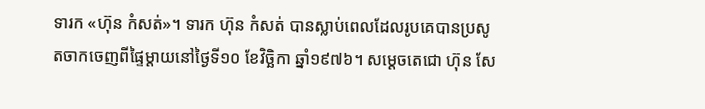ទារក «ហ៊ុន កំសត់»។ ទារក ហ៊ុន កំសត់ បានស្លាប់ពេលដែលរូបគេបានប្រសូតចាកចេញពីផ្ទៃម្តាយនៅថ្ងៃទី១០ ខែវិច្ឆិកា ឆ្នាំ១៩៧៦។ សម្តេចតេជោ ហ៊ុន សែ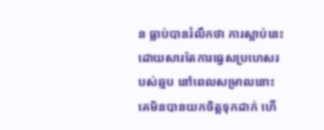ន ធ្លាប់បានរំលឹកថា ការស្លាប់នេះដោយសារតែការធ្វេសប្រហេសរបស់ឆ្មប នៅពេលសម្រាលនោះ គេមិនបានយកចិត្តទុកដាក់ ហើ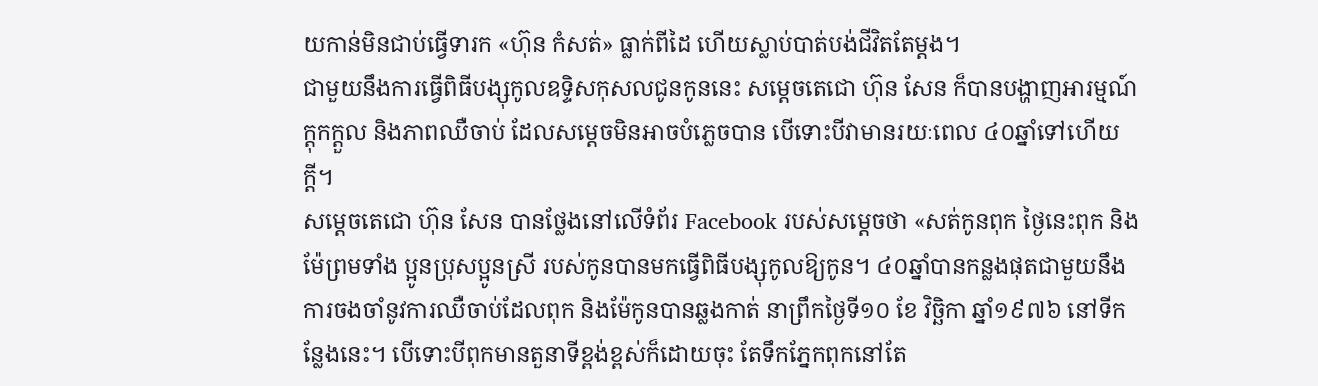យកាន់មិនជាប់ធ្វើទារក «ហ៊ុន កំសត់» ធ្លាក់ពីដៃ ហើយស្លាប់បាត់បង់ជីវិតតែម្តង។
ជាមួយនឹងការធ្វើពិធីបង្សុកូលឧទ្ទិសកុសលជូនកូននេះ សម្តេចតេជោ ហ៊ុន សែន ក៏បានបង្ហាញអារម្មណ៍ក្តុកក្តួល និងភាពឈឺចាប់ ដែលសម្តេចមិនអាចបំភ្លេចបាន បើទោះបីវាមានរយៈពេល ៤០ឆ្នាំទៅហើយក្តី។
សម្តេចតេជោ ហ៊ុន សែន បានថ្លែងនៅលើទំព័រ Facebook របស់សម្តេចថា «សត់កូនពុក ថ្ងៃនេះពុក និងម៉ែព្រមទាំង ប្អូនប្រុសប្អូនស្រី របស់កូនបានមកធ្វើពិធីបង្សុកូលឱ្យកូន។ ៤០ឆ្នាំបានកន្លងផុតជាមួយនឹងការចងចាំនូវការឈឺចាប់ដែលពុក និងម៉ែកូនបានឆ្លងកាត់ នាព្រឹកថ្ងៃទី១០ ខែ វិច្ឆិកា ឆ្នាំ១៩៧៦ នៅទីកន្លែងនេះ។ បើទោះបីពុកមានតួនាទីខ្ពង់ខ្ពស់ក៏ដោយចុះ តែទឹកភ្នែកពុកនៅតែ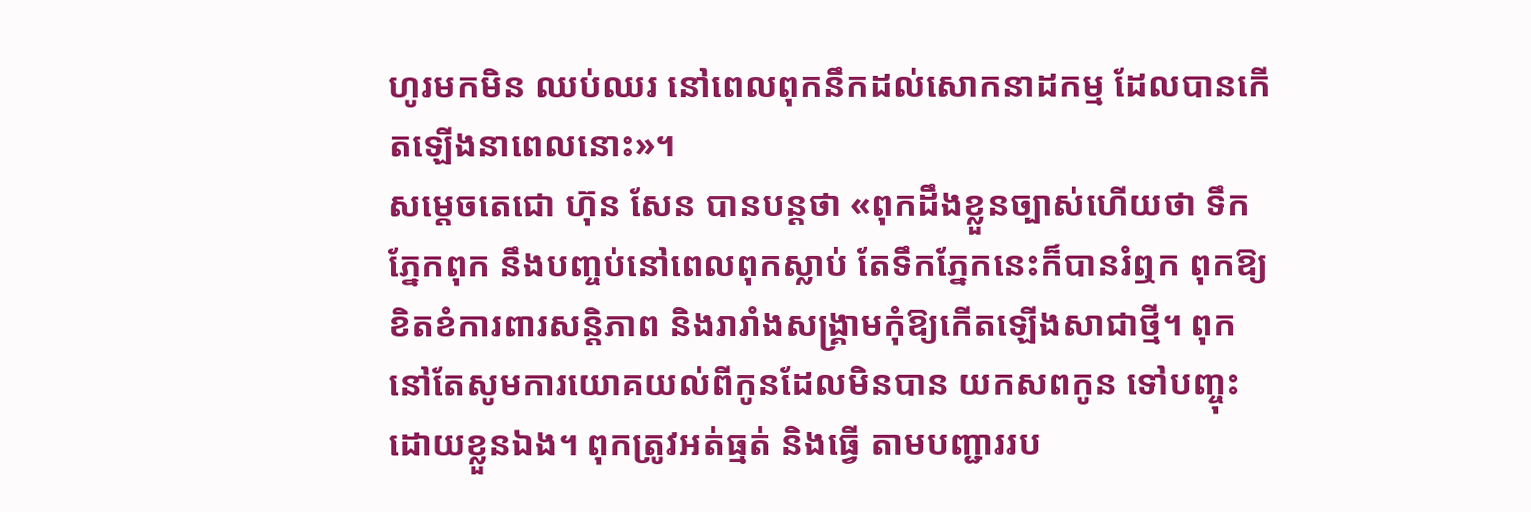ហូរមកមិន ឈប់ឈរ នៅពេលពុកនឹកដល់សោកនាដកម្ម ដែលបានកើតឡើងនាពេលនោះ»។
សម្តេចតេជោ ហ៊ុន សែន បានបន្តថា «ពុកដឹងខ្លួនច្បាស់ហើយថា ទឹកភ្នែកពុក នឹងបញ្ចប់នៅពេលពុកស្លាប់ តែទឹកភ្នែកនេះក៏បានរំឮក ពុកឱ្យខិតខំការពារសន្តិភាព និងរារាំងសង្គ្រាមកុំឱ្យកើតឡើងសាជាថ្មី។ ពុកនៅតែសូមការយោគយល់ពីកូនដែលមិនបាន យកសពកូន ទៅបញ្ចុះដោយខ្លួនឯង។ ពុកត្រូវអត់ធ្មត់ និងធ្វើ តាមបញ្ជាររប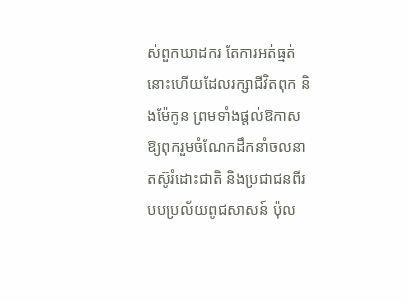ស់ពួកឃាដករ តែការអត់ធ្មត់នោះហើយដែលរក្សាជីវិតពុក និងម៉ែកូន ព្រមទាំងផ្តល់ឱកាសឱ្យពុករួមចំណែកដឹកនាំចលនាតស៊ូរំដោះជាតិ និងប្រជាជនពីរបបប្រល័យពូជសាសន៍ ប៉ុល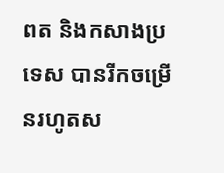ពត និងកសាងប្រទេស បានរីកចម្រើនរហូតស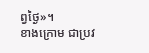ព្វថ្ងៃ»។
ខាងក្រោម ជាប្រវ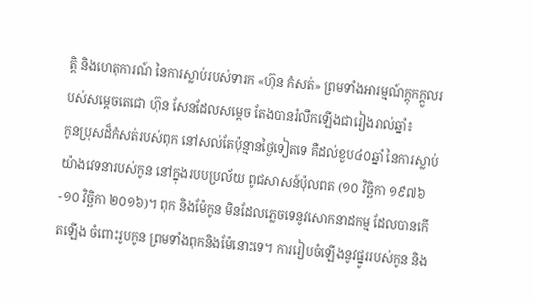ត្តិ និងហេតុការណ៍ នៃការស្លាប់របស់ទារក «ហ៊ុន កំសត់» ព្រមទាំងអារម្មណ៍ក្តុកក្តួលរបស់សម្តេចតេជោ ហ៊ុន សែនដែលសម្តេច តែងបានរំលឹកឡើងជារៀងរាល់ឆ្នាំ៖
កូនប្រុសដ៏កំសត់របស់ពុក នៅសល់តែប៉ុន្មានថ្ងៃទៀតទេ គឺដល់ខួប៤០ឆ្នាំ នៃការស្លាប់យ៉ាងវេទនារបស់កូន នៅក្នុងរបបប្រល័យ ពូជសាសន៍ប៉ុលពត (១០ វិច្ឆិកា ១៩៧៦-១០ វិច្ឆិកា ២០១៦)។ ពុក និងម៉ែកូន មិនដែលភ្លេចទេនូវសោកនាដកម្ម ដែលបានកើតឡើង ចំពោះរូបកូន ព្រមទាំងពុកនិងម៉ែនោះទេ។ ការរៀបចំឡើងនូវផ្នូររបស់កូន និង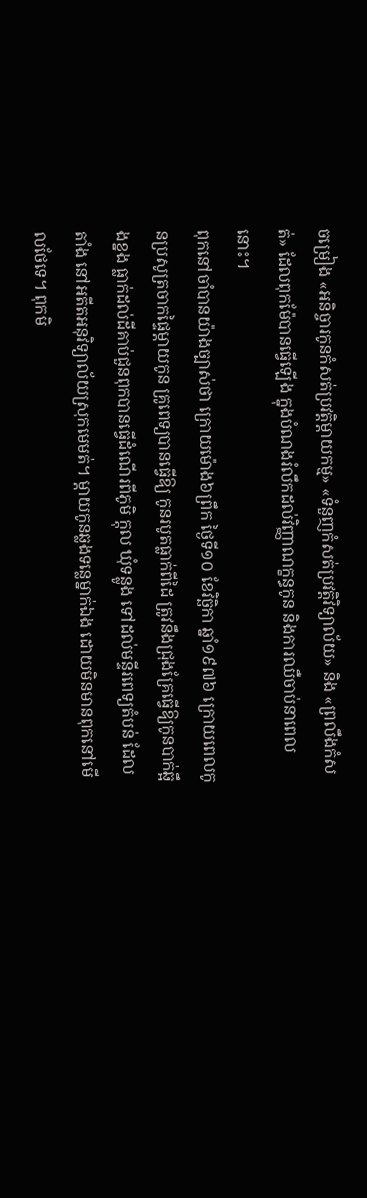ចម្រៀង «អនិច្ចារកូនកំសត់ប្រវត្តិម្ដាយកម្ម» «ទំនួញកំសត់ប្រវត្តិវិទ្យាល័យ» និង «ព្រលឹងកំសត់» ដែលពុកម៉ែបានធ្វើឡើង ក្នុងបំណងរំលឹកដល់វិញ្ញាណក្ខន្ធកូន និងការឈឺចាប់នាពេលនោះ។
ពុកនៅចាំបានយ៉ាងច្បាស់ថា ក្រោយម៉ោង៦ព្រឹក ថ្ងៃទី១០ ខែវិច្ឆិកា ឆ្នាំ១៩៧៦ ក្រោយពេលកូនប្រសូត្រចាកផ្ទៃម្តាយកូន គ្រូពេទ្យបានធ្វើឱ្យ កូនរបូតធ្លាក់ពីដៃ ត្រូវនឹងជ្រុងគ្រែធ្វើឱ្យកូនបាក់ឆ្អឹងខ្នង ធ្លាក់ដល់ដីគាប់ជួនពុកបានធ្វើដំណើរពីភូមិ ក្តុល ឃុំទន្លូង ទៅដល់មន្ទីរពេទ្យតំបន់ ដែលតាំង នៅអតីតអនុវិទ្យាល័យស្រុកមេមត់។ ម្តាយកូនឆ្លងទន្លេម្នាក់ឯង ដោយមិនមានពុកនៅមើលថែទេ។ ពុកមិ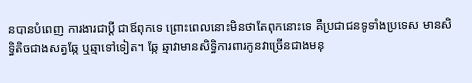នបានបំពេញ ការងារជាប្តី ជាឪពុកទេ ព្រោះពេលនោះមិនថាតែពុកនោះទេ គឺប្រជាជនទូទាំងប្រទេស មានសិទ្ធិតិចជាងសត្វឆ្កែ ឬឆ្មាទៅទៀត។ ឆ្កែ ឆ្មាវាមានសិទ្ធិការពារកូនវាច្រើនជាងមនុ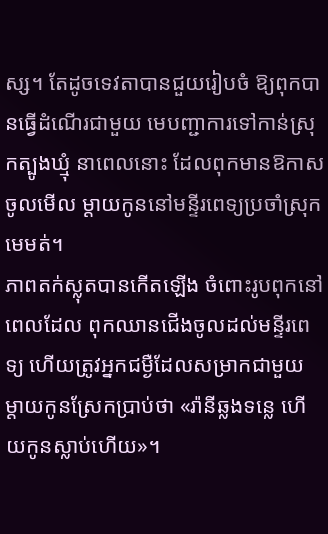ស្ស។ តែដូចទេវតាបានជួយរៀបចំ ឱ្យពុកបានធ្វើដំណើរជាមួយ មេបញ្ជាការទៅកាន់ស្រុកត្បូងឃ្មុំ នាពេលនោះ ដែលពុកមានឱកាសចូលមើល ម្តាយកូននៅមន្ទីរពេទ្យប្រចាំស្រុកមេមត់។
ភាពតក់ស្លុតបានកើតឡើង ចំពោះរូបពុកនៅពេលដែល ពុកឈានជើងចូលដល់មន្ទីរពេទ្យ ហើយត្រូវអ្នកជម្ងឺដែលសម្រាកជាមួយ ម្តាយកូនស្រែកប្រាប់ថា «រ៉ានីឆ្លងទន្លេ ហើយកូនស្លាប់ហើយ»។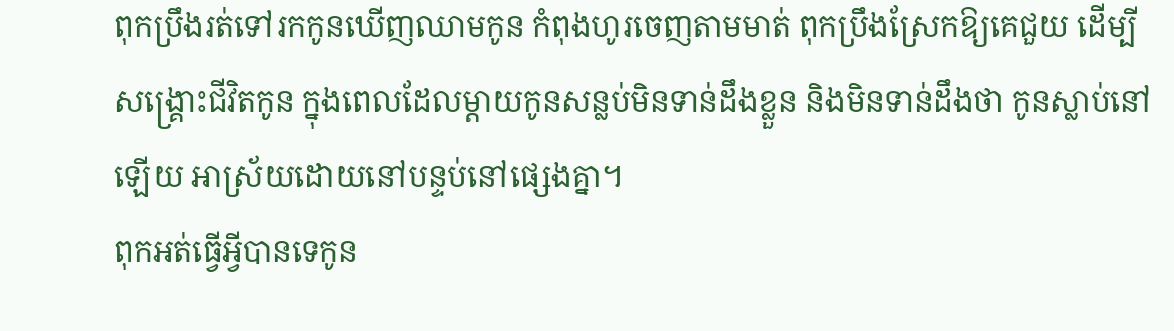ពុកប្រឹងរត់ទៅរកកូនឃើញឈាមកូន កំពុងហូរចេញតាមមាត់ ពុកប្រឹងស្រែកឱ្យគេជួយ ដើម្បីសង្គ្រោះជីវិតកូន ក្នុងពេលដែលម្តាយកូនសន្លប់មិនទាន់ដឹងខ្លួន និងមិនទាន់ដឹងថា កូនស្លាប់នៅឡើយ អាស្រ័យដោយនៅបន្ទប់នៅផ្សេងគ្នា។
ពុកអត់ធ្វើអ្វីបានទេកូន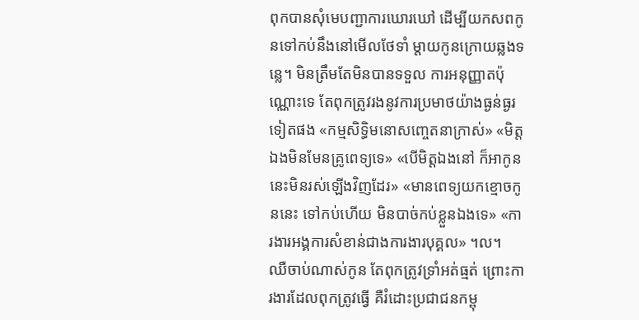ពុកបានសុំមេបញ្ជាការឃោរឃៅ ដើម្បីយកសពកូនទៅកប់នឹងនៅមើលថែទាំ ម្តាយកូនក្រោយឆ្លងទន្លេ។ មិនត្រឹមតែមិនបានទទួល ការអនុញ្ញាតប៉ុណ្ណោះទេ តែពុកត្រូវរងនូវការប្រមាថយ៉ាងធ្ងន់ធ្ងរទៀតផង «កម្មសិទ្ធិមនោសញ្ចេតនាក្រាស់» «មិត្តឯងមិនមែនគ្រូពេទ្យទេ» «បើមិត្តឯងនៅ ក៏អាកូននេះមិនរស់ឡើងវិញដែរ» «មានពេទ្យយកខ្មោចកូននេះ ទៅកប់ហើយ មិនបាច់កប់ខ្លួនឯងទេ» «ការងារអង្គការសំខាន់ជាងការងារបុគ្គល» ។ល។
ឈឺចាប់ណាស់កូន តែពុកត្រូវទ្រាំអត់ធ្មត់ ព្រោះការងារដែលពុកត្រូវធ្វើ គឺរំដោះប្រជាជនកម្ពុ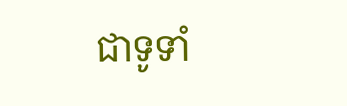ជាទូទាំ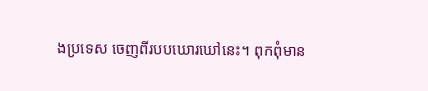ងប្រទេស ចេញពីរបបឃោរឃៅនេះ។ ពុកពុំមាន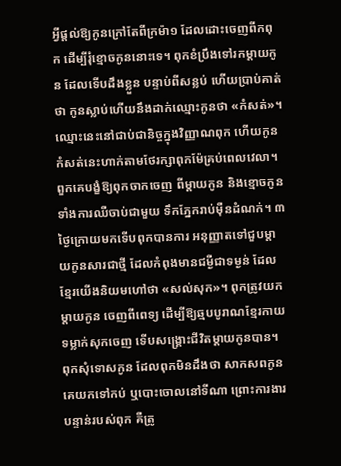អ្វីផ្តល់ឱ្យកូនក្រៅតែពីក្រម៉ា១ ដែលដោះចេញពីកពុក ដើម្បីរុំខ្មោចកូននោះទេ។ ពុកខំប្រឹងទៅរកម្តាយកូន ដែលទើបដឹងខ្លួន បន្ទាប់ពីសន្លប់ ហើយប្រាប់គាត់ថា កូនស្លាប់ហើយនឹងដាក់ឈ្មោះកូនថា «កំសត់»។ ឈ្មោះនេះនៅជាប់ជានិច្ចក្នុងវិញ្ញាណពុក ហើយកូន កំសត់នេះហាក់តាមថែរក្សាពុកម៉ែគ្រប់ពេលវេលា។
ពួកគេបង្ខំឱ្យពុកចាកចេញ ពីម្តាយកូន និងខ្មោចកូនទាំងការឈឺចាប់ជាមួយ ទឹកភ្នែករាប់ម៉ឺនដំណក់។ ៣ថ្ងៃក្រោយមកទើបពុកបានការ អនុញ្ញាតទៅជួបម្តាយកូនសារជាថ្មី ដែលកំពុងមានជម្ងឺជាទម្ងន់ ដែលខ្មែរយើងនិយមហៅថា «សល់សុក»។ ពុកត្រូវយកម្តាយកូន ចេញពីពេទ្យ ដើម្បីឱ្យឆ្មបបូរាណខ្មែរកាយទម្លាក់សុកចេញ ទើបសង្គ្រោះជីវិតម្ដាយកូនបាន។ ពុកសុំទោសកូន ដែលពុកមិនដឹងថា សាកសពកូនគេយកទៅកប់ ឬបោះចោលនៅទីណា ព្រោះការងារបន្ទាន់របស់ពុក គឺត្រូ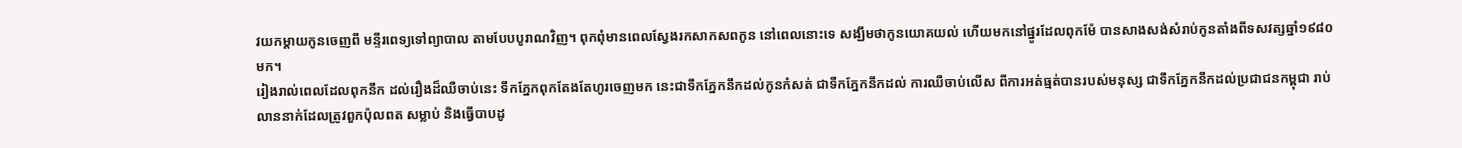វយកម្តាយកូនចេញពី មន្ទីរពេទ្យទៅព្យាបាល តាមបែបបូរាណវិញ។ ពុកពុំមានពេលស្វែងរកសាកសពកូន នៅពេលនោះទេ សង្ឃឹមថាកូនយោគយល់ ហើយមកនៅផ្នូរដែលពុកម៉ែ បានសាងសង់សំរាប់កូនតាំងពីទសវត្សឆ្នាំ១៩៨០មក។
រៀងរាល់ពេលដែលពុកនឹក ដល់រឿងដ៏ឈឺចាប់នេះ ទឹកភ្នែកពុកតែងតែហូរចេញមក នេះជាទឹកភ្នែកនឹកដល់កូនកំសត់ ជាទឹកភ្នែកនឹកដល់ ការឈឺចាប់លើស ពីការអត់ធ្មត់បានរបស់មនុស្ស ជាទឹកភ្នែកនឹកដល់ប្រជាជនកម្ពុជា រាប់លាននាក់ដែលត្រូវពួកប៉ុលពត សម្លាប់ និងធ្វើបាបដូ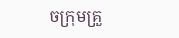ចក្រុមគ្រួ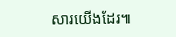សារយើងដែរ៕